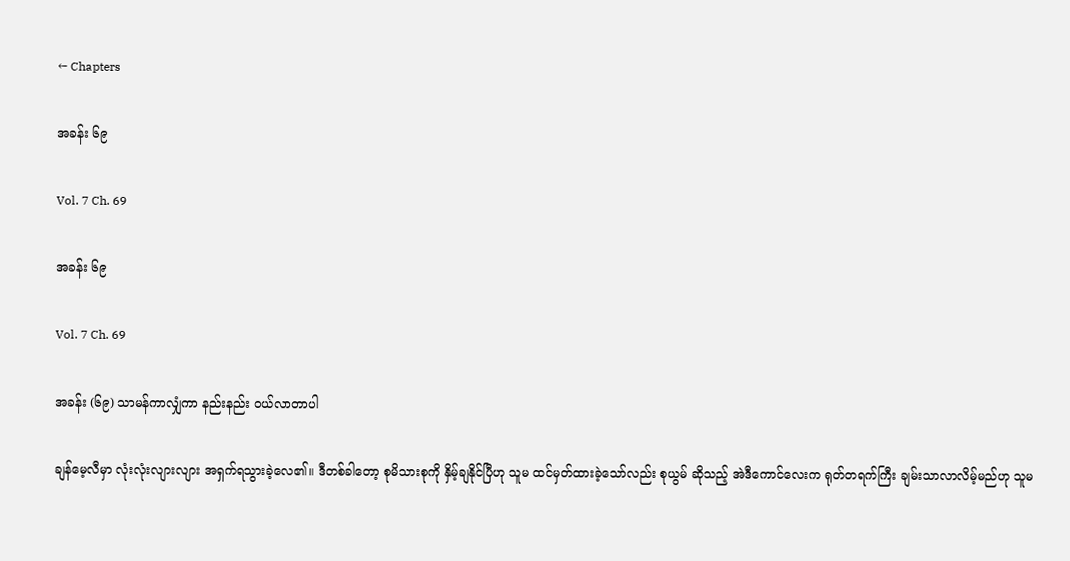← Chapters

အခန်း ၆၉

Vol. 7 Ch. 69

အခန်း ၆၉

Vol. 7 Ch. 69

အခန်း (၆၉) သာမန်ကာလျှံကာ နည်းနည်း ဝယ်လာတာပါ

ချန်မေ့လီမှာ လုံးလုံးလျားလျား အရှက်ရသွားခဲ့လေ၏။ ဒီတစ်ခါတော့ စုမိသားစုကို နှိမ့်ချနိုင်ပြီဟု သူမ ထင်မှတ်ထားခဲ့သော်လည်း စုယွမ် ဆိုသည့် အဲဒီကောင်လေးက ရုတ်တရက်ကြီး ချမ်းသာလာလိမ့်မည်ဟု သူမ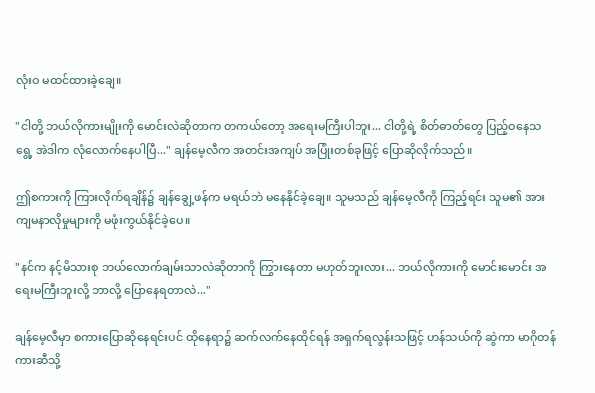လုံးဝ မထင်ထားခဲ့ချေ။

"ငါတို့ ဘယ်လိုကားမျိုးကို မောင်းလဲဆိုတာက တကယ်တော့ အရေးမကြီးပါဘူး... ငါတို့ရဲ့ စိတ်ဓာတ်တွေ ပြည့်ဝနေသရွေ့ အဲဒါက လုံလောက်နေပါပြီ..." ချန်မေ့လီက အတင်းအကျပ် အပြုံးတစ်ခုဖြင့် ပြောဆိုလိုက်သည်။

ဤစကားကို ကြားလိုက်ရချိန်၌ ချန်ချွေ့ဖန်က မရယ်ဘဲ မနေနိုင်ခဲ့ချေ။ သူမသည် ချန်မေ့လီကို ကြည့်ရင်း သူမ၏ အားကျမနာလိုမှုများကို မဖုံးကွယ်နိုင်ခဲ့ပေ။

"နင်က နင့်မိသားစု ဘယ်လောက်ချမ်းသာလဲဆိုတာကို ကြွားနေတာ မဟုတ်ဘူးလား... ဘယ်လိုကားကို မောင်းမောင်း အရေးမကြီးဘူးလို့ ဘာလို့ ပြောနေရတာလဲ..."

ချန်မေ့လီမှာ စကားပြောဆိုနေရင်းပင် ထိုနေရာ၌ ဆက်လက်နေထိုင်ရန် အရှက်ရလွန်းသဖြင့် ဟန်သယ်ကို ဆွဲကာ မာဂိုတန် ကားဆီသို့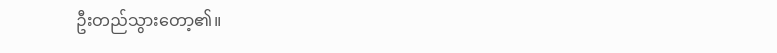ဦးတည်သွားတော့၏။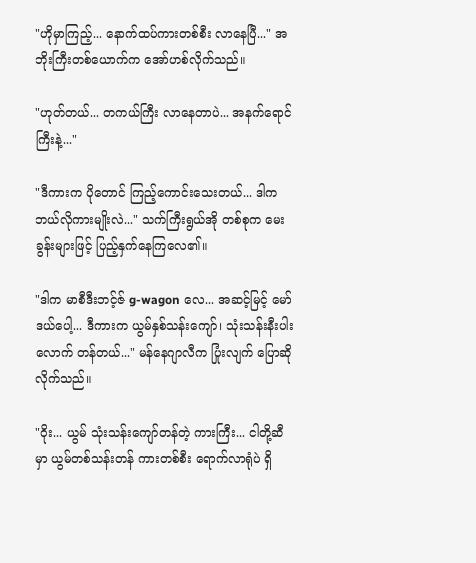"ဟိုမှာကြည့်... နောက်ထပ်ကားတစ်စီး လာနေပြီ..." အဘိုးကြီးတစ်ယောက်က အော်ဟစ်လိုက်သည်။

"ဟုတ်တယ်... တကယ်ကြီး လာနေတာပဲ... အနက်ရောင်ကြီးနဲ့..."

"ဒီကားက ပိုတောင် ကြည့်ကောင်းသေးတယ်... ဒါက ဘယ်လိုကားမျိုးလဲ..." သက်ကြီးရွယ်အို တစ်စုက မေးခွန်းများဖြင့် ပြည့်နှက်နေကြလေ၏။

"ဒါက မာစီဒီးဘင့်ဇ် g-wagon လေ... အဆင့်မြင့် မော်ဒယ်ပေါ့... ဒီကားက ယွမ်နှစ်သန်းကျော်၊ သုံးသန်းနီးပါးလောက် တန်တယ်..." မန်နေဂျာလီက ပြုံးလျက် ပြောဆိုလိုက်သည်။

"ဝိုး... ယွမ် သုံးသန်းကျော်တန်တဲ့ ကားကြီး... ငါတို့ဆီမှာ ယွမ်တစ်သန်းတန် ကားတစ်စီး ရောက်လာရုံပဲ ရှိ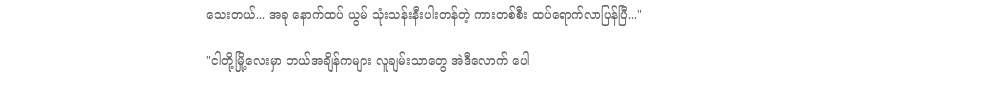သေးတယ်... အခု နောက်ထပ် ယွမ် သုံးသန်းနီးပါးတန်တဲ့ ကားတစ်စီး ထပ်ရောက်လာပြန်ပြီ..."

"ငါတို့မြို့လေးမှာ ဘယ်အချိန်ကများ လူချမ်းသာတွေ အဲဒီလောက် ပေါ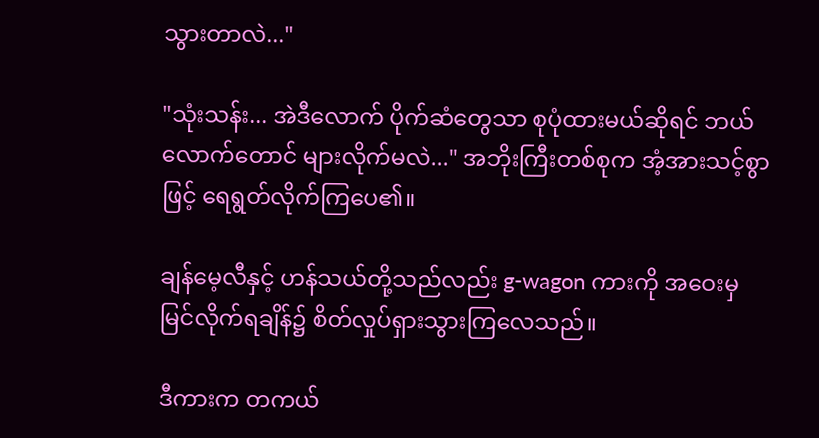သွားတာလဲ..."

"သုံးသန်း... အဲဒီလောက် ပိုက်ဆံတွေသာ စုပုံထားမယ်ဆိုရင် ဘယ်လောက်တောင် များလိုက်မလဲ..." အဘိုးကြီးတစ်စုက အံ့အားသင့်စွာဖြင့် ရေရွတ်လိုက်ကြပေ၏။

ချန်မေ့လီနှင့် ဟန်သယ်တို့သည်လည်း g-wagon ကားကို အဝေးမှ မြင်လိုက်ရချိန်၌ စိတ်လှုပ်ရှားသွားကြလေသည်။

ဒီကားက တကယ်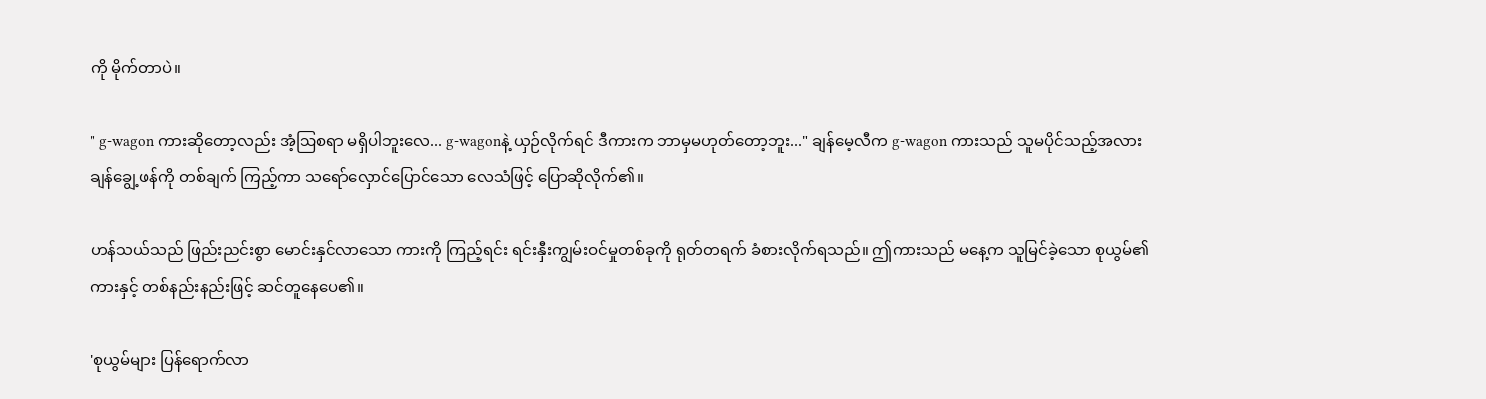ကို မိုက်တာပဲ။

" g-wagon ကားဆိုတော့လည်း အံ့ဩစရာ မရှိပါဘူးလေ... g-wagonနဲ့ ယှဉ်လိုက်ရင် ဒီကားက ဘာမှမဟုတ်တော့ဘူး..." ချန်မေ့လီက g-wagon ကားသည် သူမပိုင်သည့်အလား ချန်ချွေ့ဖန်ကို တစ်ချက် ကြည့်ကာ သရော်လှောင်ပြောင်သော လေသံဖြင့် ပြောဆိုလိုက်၏။

ဟန်သယ်သည် ဖြည်းညင်းစွာ မောင်းနှင်လာသော ကားကို ကြည့်ရင်း ရင်းနှီးကျွမ်းဝင်မှုတစ်ခုကို ရုတ်တရက် ခံစားလိုက်ရသည်။ ဤကားသည် မနေ့က သူမြင်ခဲ့သော စုယွမ်၏ကားနှင့် တစ်နည်းနည်းဖြင့် ဆင်တူနေပေ၏။

'စုယွမ်များ ပြန်ရောက်လာ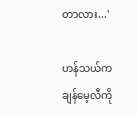တာလား...'

ဟန်သယ်က ချန်မေ့လီကို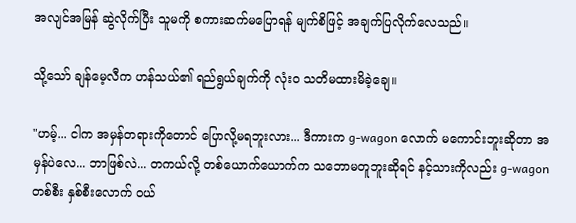အလျင်အမြန် ဆွဲလိုက်ပြီး သူမကို စကားဆက်မပြောရန် မျက်စိဖြင့် အချက်ပြလိုက်လေသည်။

သို့သော် ချန်မေ့လီက ဟန်သယ်၏ ရည်ရွယ်ချက်ကို လုံးဝ သတိမထားမိခဲ့ချေ။

"ဟမ့်... ငါက အမှန်တရားကိုတောင် ပြောလို့မရဘူးလား... ဒီကားက g-wagon လောက် မကောင်းဘူးဆိုတာ အမှန်ပဲလေ... ဘာဖြစ်လဲ... တကယ်လို့ တစ်ယောက်ယောက်က သဘောမတူဘူးဆိုရင် နင့်သားကိုလည်း g-wagon တစ်စီး နှစ်စီးလောက် ဝယ်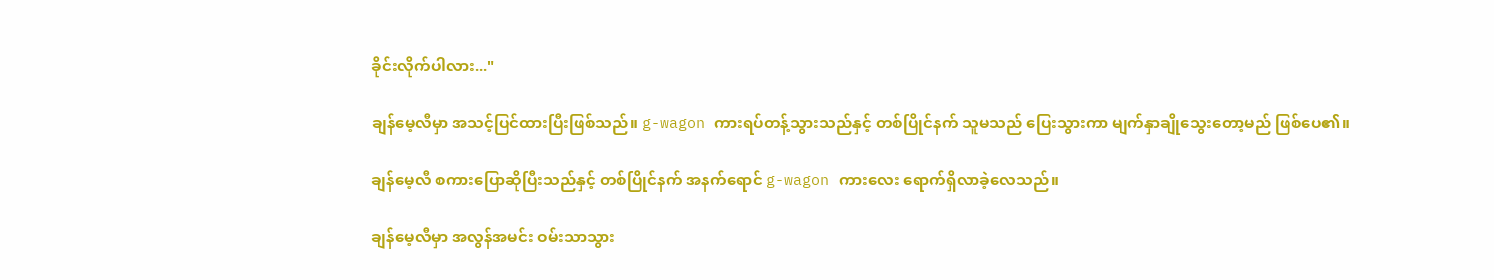ခိုင်းလိုက်ပါလား..."

ချန်မေ့လီမှာ အသင့်ပြင်ထားပြီးဖြစ်သည်။ g-wagon ကားရပ်တန့်သွားသည်နှင့် တစ်ပြိုင်နက် သူမသည် ပြေးသွားကာ မျက်နှာချိုသွေးတော့မည် ဖြစ်ပေ၏။

ချန်မေ့လီ စကားပြောဆိုပြီးသည်နှင့် တစ်ပြိုင်နက် အနက်ရောင် g-wagon ကားလေး ရောက်ရှိလာခဲ့လေသည်။

ချန်မေ့လီမှာ အလွန်အမင်း ဝမ်းသာသွား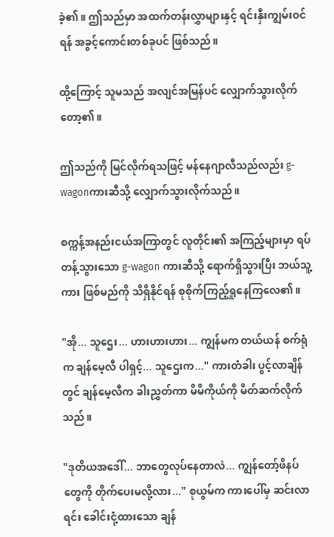ခဲ့၏။ ဤသည်မှာ အထက်တန်းလွှာများနှင့် ရင်းနှီးကျွမ်းဝင်ရန် အခွင့်ကောင်းတစ်ခုပင် ဖြစ်သည်။

ထို့ကြောင့် သူမသည် အလျင်အမြန်ပင် လျှောက်သွားလိုက်တော့၏။

ဤသည်ကို မြင်လိုက်ရသဖြင့် မန်နေဂျာလီသည်လည်း g-wagonကားဆီသို့ လျှောက်သွားလိုက်သည်။

စက္ကန့်အနည်းငယ်အကြာတွင် လူတိုင်း၏ အကြည့်များမှာ ရပ်တန့်သွားသော g-wagon ကားဆီသို့ ရောက်ရှိသွားပြီး ဘယ်သူ့ကား ဖြစ်မည်ကို သိရှိနိုင်ရန် စုစိုက်ကြည့်ရှုနေကြလေ၏။

"အို... သူဌေး... ဟားဟားဟား... ကျွန်မက တယ်ယန် စက်ရုံက ချန်မေ့လီ ပါရှင့်... သူဌေးက..." ကားတံခါး ပွင့်လာချိန်တွင် ချန်မေ့လီက ခါးညွှတ်ကာ မိမိကိုယ်ကို မိတ်ဆက်လိုက်သည်။

"ဒုတိယအဒေါ်... ဘာတွေလုပ်နေတာလဲ... ကျွန်တော့်ဖိနပ်တွေကို တိုက်ပေးမလို့လား..." စုယွမ်က ကားပေါ်မှ ဆင်းလာရင်း ခေါင်းငုံ့ထားသော ချန်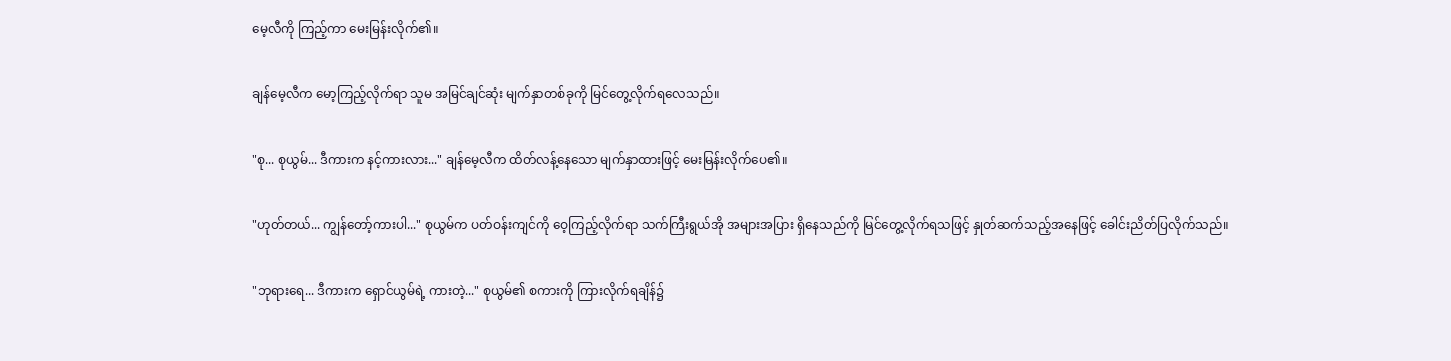မေ့လီကို ကြည့်ကာ မေးမြန်းလိုက်၏။

ချန်မေ့လီက မော့ကြည့်လိုက်ရာ သူမ အမြင်ချင်ဆုံး မျက်နှာတစ်ခုကို မြင်တွေ့လိုက်ရလေသည်။

"စု... စုယွမ်... ဒီကားက နင့်ကားလား..." ချန်မေ့လီက ထိတ်လန့်နေသော မျက်နှာထားဖြင့် မေးမြန်းလိုက်ပေ၏။

"ဟုတ်တယ်... ကျွန်တော့်ကားပါ..." စုယွမ်က ပတ်ဝန်းကျင်ကို ဝေ့ကြည့်လိုက်ရာ သက်ကြီးရွယ်အို အများအပြား ရှိနေသည်ကို မြင်တွေ့လိုက်ရသဖြင့် နှုတ်ဆက်သည့်အနေဖြင့် ခေါင်းညိတ်ပြလိုက်သည်။

"ဘုရားရေ... ဒီကားက ရှောင်ယွမ်ရဲ့ ကားတဲ့..." စုယွမ်၏ စကားကို ကြားလိုက်ရချိန်၌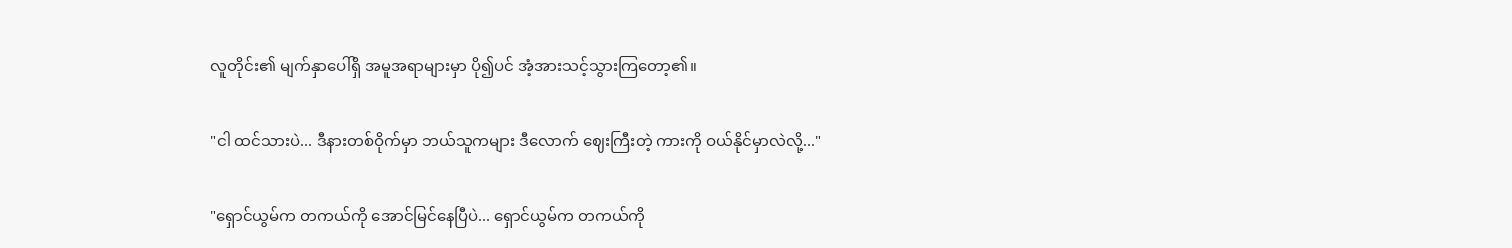လူတိုင်း၏ မျက်နှာပေါ်ရှိ အမူအရာများမှာ ပို၍ပင် အံ့အားသင့်သွားကြတော့၏။

"ငါ ထင်သားပဲ... ဒီနားတစ်ဝိုက်မှာ ဘယ်သူကများ ဒီလောက် ဈေးကြီးတဲ့ ကားကို ဝယ်နိုင်မှာလဲလို့..."

"ရှောင်ယွမ်က တကယ်ကို အောင်မြင်နေပြီပဲ... ရှောင်ယွမ်က တကယ်ကို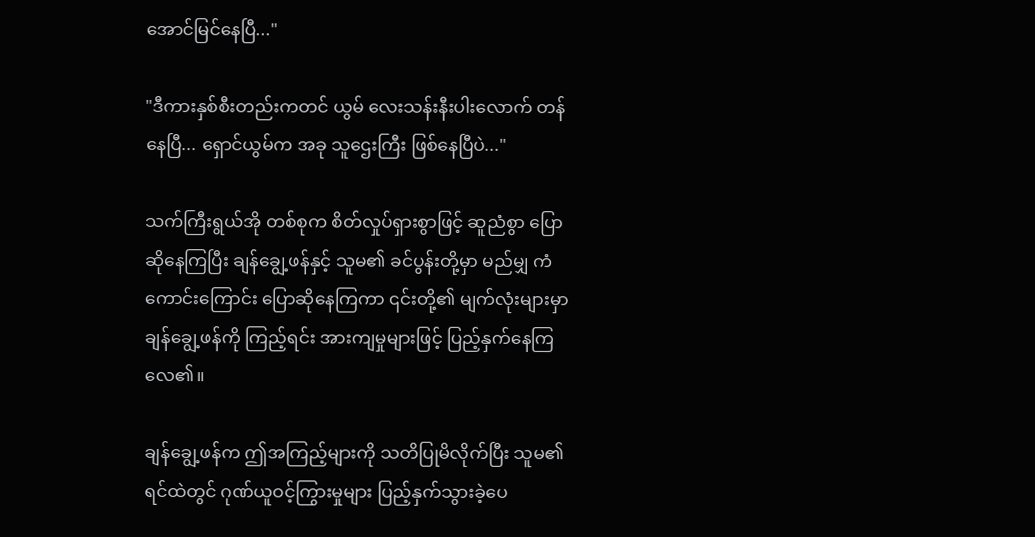အောင်မြင်နေပြီ..."

"ဒီကားနှစ်စီးတည်းကတင် ယွမ် လေးသန်းနီးပါးလောက် တန်နေပြီ... ရှောင်ယွမ်က အခု သူဌေးကြီး ဖြစ်နေပြီပဲ..."

သက်ကြီးရွယ်အို တစ်စုက စိတ်လှုပ်ရှားစွာဖြင့် ဆူညံစွာ ပြောဆိုနေကြပြီး ချန်ချွေ့ဖန်နှင့် သူမ၏ ခင်ပွန်းတို့မှာ မည်မျှ ကံကောင်းကြောင်း ပြောဆိုနေကြကာ ၎င်းတို့၏ မျက်လုံးများမှာ ချန်ချွေ့ဖန်ကို ကြည့်ရင်း အားကျမှုများဖြင့် ပြည့်နှက်နေကြလေ၏။

ချန်ချွေ့ဖန်က ဤအကြည့်များကို သတိပြုမိလိုက်ပြီး သူမ၏ ရင်ထဲတွင် ဂုဏ်ယူဝင့်ကြွားမှုများ ပြည့်နှက်သွားခဲ့ပေ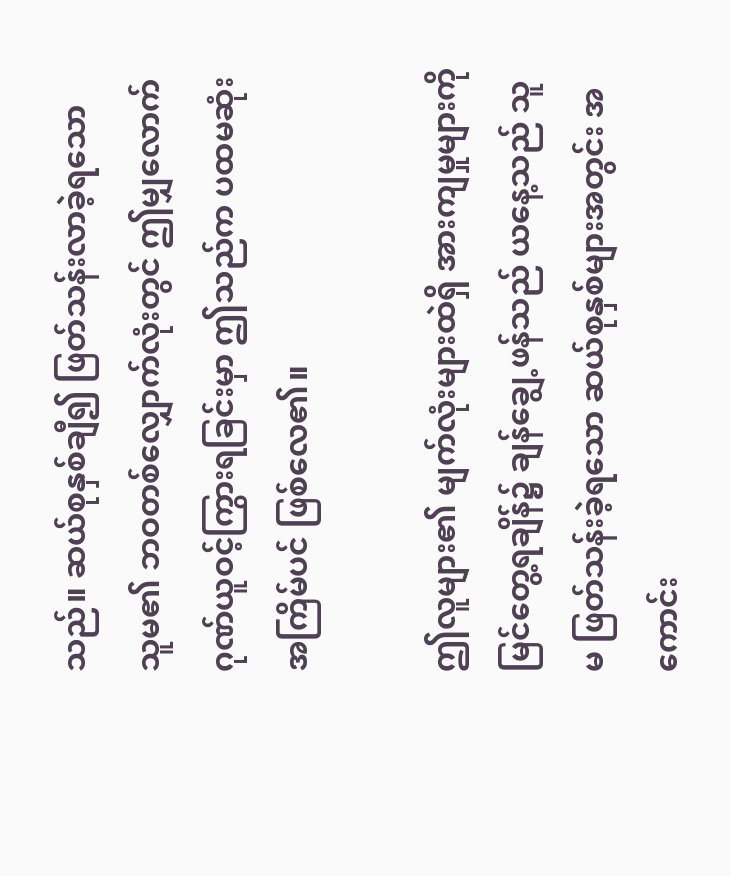သည်။ ဆယ်စုနှစ်ချီ၍ ဖြတ်သန်းလာခဲ့ရသော သူမ၏ ဘဝတစ်လျှောက်လုံးတွင် ဤမျှလောက် ဂုဏ်ယူဝင့်ကြွားရခြင်းမှာ ဤသည်က ပထမဆုံးအကြိမ်ပင် ဖြစ်လေ၏။

ဤလူများ၏ မျက်လုံးများထဲရှိ အားကျမှုများကို မြင်တွေ့ရချိန်၌ ချန်ချွေ့ဖန်သည် ယနေ့သည် သူမ ဖြတ်သန်းခဲ့ရသော ဆယ်စုနှစ်များအတွင်း အကောင်း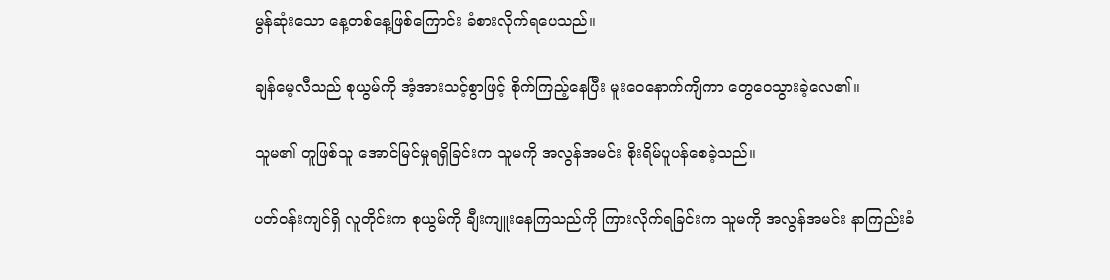မွန်ဆုံးသော နေ့တစ်နေ့ဖြစ်ကြောင်း ခံစားလိုက်ရပေသည်။

ချန်မေ့လီသည် စုယွမ်ကို အံ့အားသင့်စွာဖြင့် စိုက်ကြည့်နေပြီး မူးဝေနောက်ကျိကာ တွေဝေသွားခဲ့လေ၏။

သူမ၏ တူဖြစ်သူ အောင်မြင်မှုရရှိခြင်းက သူမကို အလွန်အမင်း စိုးရိမ်ပူပန်စေခဲ့သည်။

ပတ်ဝန်းကျင်ရှိ လူတိုင်းက စုယွမ်ကို ချီးကျူးနေကြသည်ကို ကြားလိုက်ရခြင်းက သူမကို အလွန်အမင်း နာကြည်းခံ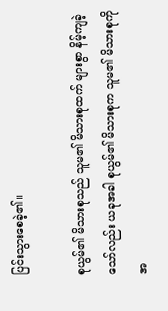ပြင်းသွားစေခဲ့၏။

စုယွမ်၏ မိသားစုသည် သူမ၏ မိသားစုထက် များစွာ နိမ့်ကျခဲ့သော်လည်း ယခုအခါ စုယွမ်၏ မိသားစုက သူမ၏ မိသားစုကို အ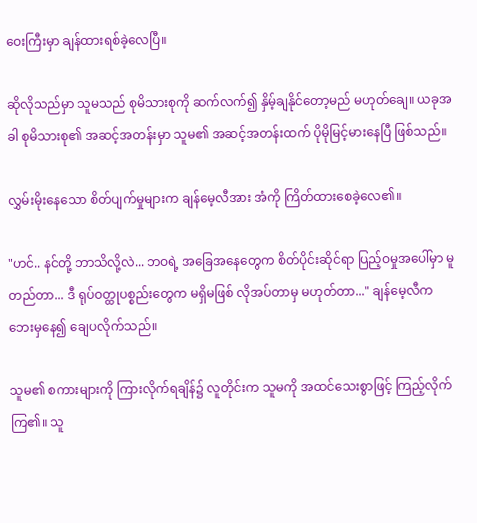ဝေးကြီးမှာ ချန်ထားရစ်ခဲ့လေပြီ။

ဆိုလိုသည်မှာ သူမသည် စုမိသားစုကို ဆက်လက်၍ နှိမ့်ချနိုင်တော့မည် မဟုတ်ချေ။ ယခုအခါ စုမိသားစု၏ အဆင့်အတန်းမှာ သူမ၏ အဆင့်အတန်းထက် ပိုမိုမြင့်မားနေပြီ ဖြစ်သည်။

လွှမ်းမိုးနေသော စိတ်ပျက်မှုများက ချန်မေ့လီအား အံကို ကြိတ်ထားစေခဲ့လေ၏။

"ဟင်.. နင်တို့ ဘာသိလို့လဲ... ဘဝရဲ့ အခြေအနေတွေက စိတ်ပိုင်းဆိုင်ရာ ပြည့်ဝမှုအပေါ်မှာ မူတည်တာ... ဒီ ရုပ်ဝတ္ထုပစ္စည်းတွေက မရှိမဖြစ် လိုအပ်တာမှ မဟုတ်တာ..." ချန်မေ့လီက ဘေးမှနေ၍ ချေပလိုက်သည်။

သူမ၏ စကားများကို ကြားလိုက်ရချိန်၌ လူတိုင်းက သူမကို အထင်သေးစွာဖြင့် ကြည့်လိုက်ကြ၏။ သူ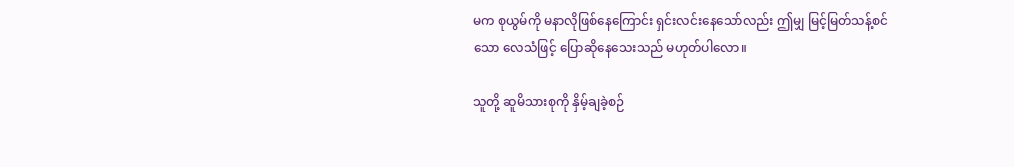မက စုယွမ်ကို မနာလိုဖြစ်နေကြောင်း ရှင်းလင်းနေသော်လည်း ဤမျှ မြင့်မြတ်သန့်စင်သော လေသံဖြင့် ပြောဆိုနေသေးသည် မဟုတ်ပါလော။

သူတို့ ဆူမိသားစုကို နှိမ့်ချခဲ့စဉ်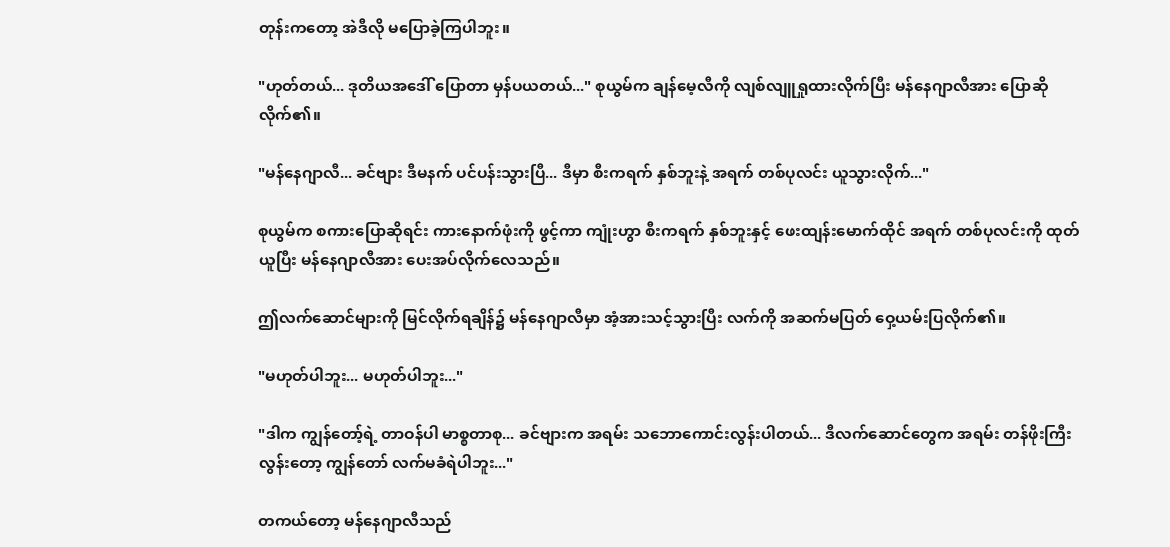တုန်းကတော့ အဲဒီလို မပြောခဲ့ကြပါဘူး။

"ဟုတ်တယ်... ဒုတိယအဒေါ် ပြောတာ မှန်ပယတယ်..." စုယွမ်က ချန်မေ့လီကို လျစ်လျူရှုထားလိုက်ပြီး မန်နေဂျာလီအား ပြောဆိုလိုက်၏။

"မန်နေဂျာလီ... ခင်ဗျား ဒီမနက် ပင်ပန်းသွားပြီ... ဒီမှာ စီးကရက် နှစ်ဘူးနဲ့ အရက် တစ်ပုလင်း ယူသွားလိုက်..."

စုယွမ်က စကားပြောဆိုရင်း ကားနောက်ဖုံးကို ဖွင့်ကာ ကျုံးဟွာ စီးကရက် နှစ်ဘူးနှင့် ဖေးထျန်းမောက်ထိုင် အရက် တစ်ပုလင်းကို ထုတ်ယူပြီး မန်နေဂျာလီအား ပေးအပ်လိုက်လေသည်။

ဤလက်ဆောင်များကို မြင်လိုက်ရချိန်၌ မန်နေဂျာလီမှာ အံ့အားသင့်သွားပြီး လက်ကို အဆက်မပြတ် ဝှေ့ယမ်းပြလိုက်၏။

"မဟုတ်ပါဘူး... မဟုတ်ပါဘူး..."

"ဒါက ကျွန်တော့်ရဲ့ တာဝန်ပါ မာစ္စတာစု... ခင်ဗျားက အရမ်း သဘောကောင်းလွန်းပါတယ်... ဒီလက်ဆောင်တွေက အရမ်း တန်ဖိုးကြီးလွန်းတော့ ကျွန်တော် လက်မခံရဲပါဘူး..."

တကယ်တော့ မန်နေဂျာလီသည်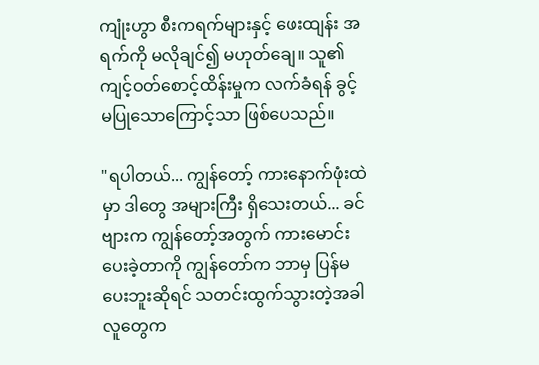ကျုံးဟွာ စီးကရက်များနှင့် ဖေးထျန်း အရက်ကို မလိုချင်၍ မဟုတ်ချေ။ သူ၏ ကျင့်ဝတ်စောင့်ထိန်းမှုက လက်ခံရန် ခွင့်မပြုသောကြောင့်သာ ဖြစ်ပေသည်။

"ရပါတယ်... ကျွန်တော့် ကားနောက်ဖုံးထဲမှာ ဒါတွေ အများကြီး ရှိသေးတယ်... ခင်ဗျားက ကျွန်တော့်အတွက် ကားမောင်းပေးခဲ့တာကို ကျွန်တော်က ဘာမှ ပြန်မပေးဘူးဆိုရင် သတင်းထွက်သွားတဲ့အခါ လူတွေက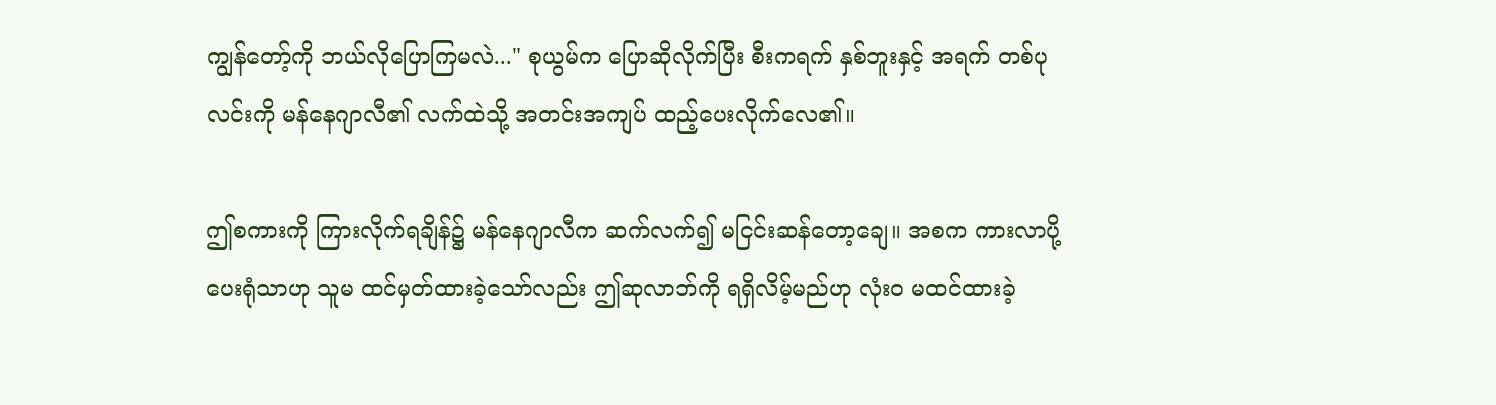ကျွန်တော့်ကို ဘယ်လိုပြောကြမလဲ..." စုယွမ်က ပြောဆိုလိုက်ပြီး စီးကရက် နှစ်ဘူးနှင့် အရက် တစ်ပုလင်းကို မန်နေဂျာလီ၏ လက်ထဲသို့ အတင်းအကျပ် ထည့်ပေးလိုက်လေ၏။

ဤစကားကို ကြားလိုက်ရချိန်၌ မန်နေဂျာလီက ဆက်လက်၍ မငြင်းဆန်တော့ချေ။ အစက ကားလာပို့ပေးရုံသာဟု သူမ ထင်မှတ်ထားခဲ့သော်လည်း ဤဆုလာဘ်ကို ရရှိလိမ့်မည်ဟု လုံးဝ မထင်ထားခဲ့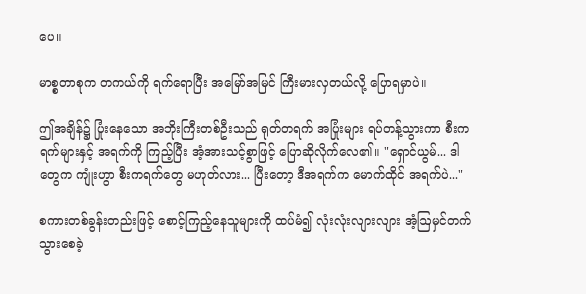ပေ။

မာစ္စတာစုက တကယ်ကို ရက်ရောပြီး အမြော်အမြင် ကြီးမားလှတယ်လို့ ပြောရမှာပဲ။

ဤအချိန်၌ ပြုံးနေသော အဘိုးကြီးတစ်ဦးသည် ရုတ်တရက် အပြုံးများ ရပ်တန့်သွားကာ စီးကရက်များနှင့် အရက်ကို ကြည့်ပြီး အံ့အားသင့်စွာဖြင့် ပြောဆိုလိုက်လေ၏။ "ရှောင်ယွမ်... ဒါတွေက ကျုံးဟွာ စီးကရက်တွေ မဟုတ်လား... ပြီးတော့ ဒီအရက်က မောက်ထိုင် အရက်ပဲ..."

စကားတစ်ခွန်းတည်းဖြင့် စောင့်ကြည့်နေသူများကို ထပ်မံ၍ လုံးလုံးလျားလျား အံ့ဩမှင်တက်သွားစေခဲ့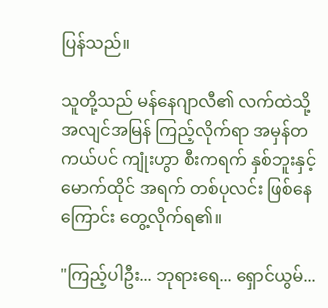ပြန်သည်။

သူတို့သည် မန်နေဂျာလီ၏ လက်ထဲသို့ အလျင်အမြန် ကြည့်လိုက်ရာ အမှန်တကယ်ပင် ကျုံးဟွာ စီးကရက် နှစ်ဘူးနှင့် မောက်ထိုင် အရက် တစ်ပုလင်း ဖြစ်နေကြောင်း တွေ့လိုက်ရ၏။

"ကြည့်ပါဦး... ဘုရားရေ... ရှောင်ယွမ်...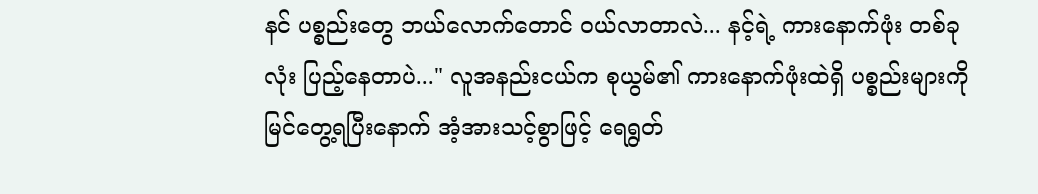နင် ပစ္စည်းတွေ ဘယ်လောက်တောင် ဝယ်လာတာလဲ... နင့်ရဲ့ ကားနောက်ဖုံး တစ်ခုလုံး ပြည့်နေတာပဲ..." လူအနည်းငယ်က စုယွမ်၏ ကားနောက်ဖုံးထဲရှိ ပစ္စည်းများကို မြင်တွေ့ရပြီးနောက် အံ့အားသင့်စွာဖြင့် ရေရွတ်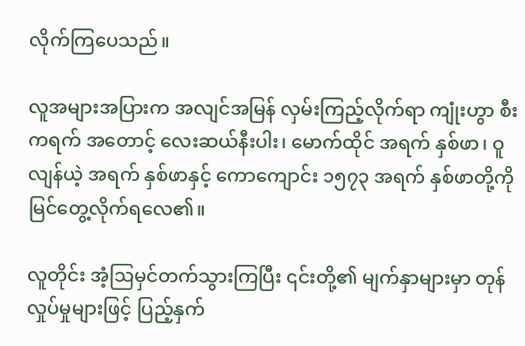လိုက်ကြပေသည်။

လူအများအပြားက အလျင်အမြန် လှမ်းကြည့်လိုက်ရာ ကျုံးဟွာ စီးကရက် အတောင့် လေးဆယ်နီးပါး၊ မောက်ထိုင် အရက် နှစ်ဖာ၊ ဝူလျန်ယဲ့ အရက် နှစ်ဖာနှင့် ကောကျောင်း ၁၅၇၃ အရက် နှစ်ဖာတို့ကို မြင်တွေ့လိုက်ရလေ၏။

လူတိုင်း အံ့ဩမှင်တက်သွားကြပြီး ၎င်းတို့၏ မျက်နှာများမှာ တုန်လှုပ်မှုများဖြင့် ပြည့်နှက်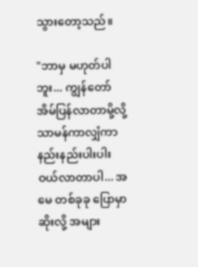သွားတော့သည်။

"ဘာမှ မဟုတ်ပါဘူး... ကျွန်တော် အိမ်ပြန်လာတာမို့လို့ သာမန်ကာလျှံကာ နည်းနည်းပါးပါး ဝယ်လာတာပါ... အမေ တစ်ခုခု ပြောမှာဆိုးလို့ အများ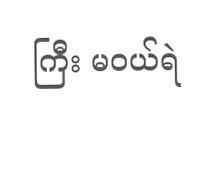ကြီး မဝယ်ရဲ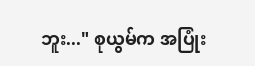ဘူး..." စုယွမ်က အပြုံး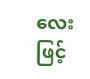လေးဖြင့်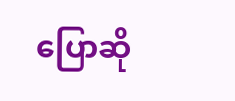ပြောဆို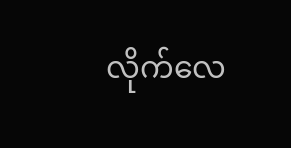လိုက်လေ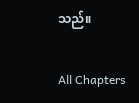သည်။

All Chapters